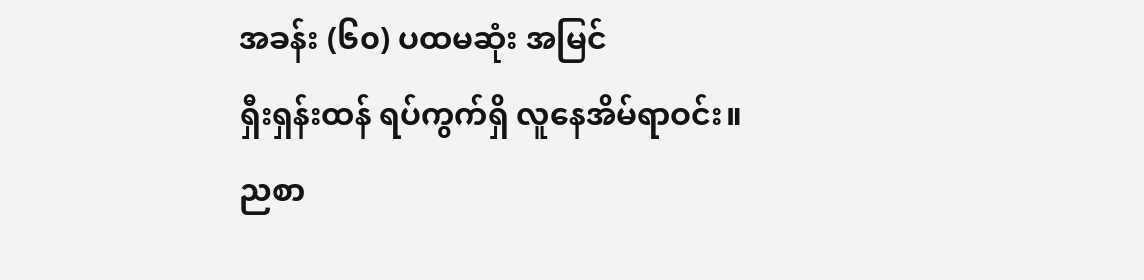အခန်း (၆၀) ပထမဆုံး အမြင်
ရှီးရှန်းထန် ရပ်ကွက်ရှိ လူနေအိမ်ရာဝင်း။
ညစာ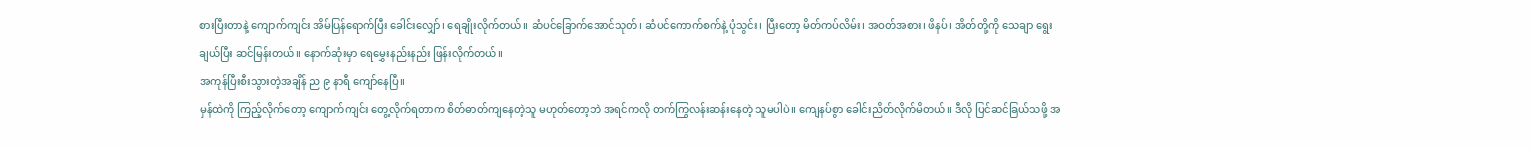စားပြီးတာနဲ့ ကျောက်ကျင်း အိမ်ပြန်ရောက်ပြီး ခေါင်းလျှော်၊ ရေချိုးလိုက်တယ်။ ဆံပင်ခြောက်အောင်သုတ်၊ ဆံပင်ကောက်စက်နဲ့ ပုံသွင်း၊ ပြီးတော့ မိတ်ကပ်လိမ်း၊ အဝတ်အစား၊ ဖိနပ်၊ အိတ်တို့ကို သေချာ ရွေးချယ်ပြီး ဆင်မြန်းတယ်။ နောက်ဆုံးမှာ ရေမွှေးနည်းနည်း ဖြန်းလိုက်တယ်။
အကုန်ပြီးစီးသွားတဲ့အချိန် ည ၉ နာရီ ကျော်နေပြီ။
မှန်ထဲကို ကြည့်လိုက်တော့ ကျောက်ကျင်း တွေ့လိုက်ရတာက စိတ်ဓာတ်ကျနေတဲ့သူ မဟုတ်တော့ဘဲ အရင်ကလို တက်ကြွလန်းဆန်းနေတဲ့ သူမပါပဲ။ ကျေနပ်စွာ ခေါင်းညိတ်လိုက်မိတယ်။ ဒီလို ပြင်ဆင်ခြယ်သဖို့ အ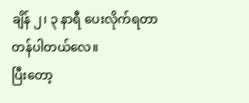ချိန် ၂၊ ၃ နာရီ ပေးလိုက်ရတာ တန်ပါတယ်လေ။
ပြီးတော့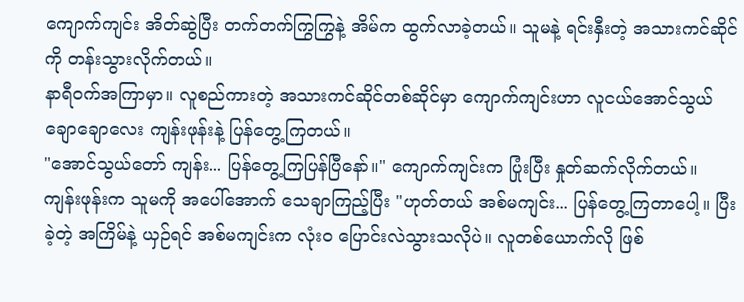ကျောက်ကျင်း အိတ်ဆွဲပြီး တက်တက်ကြွကြွနဲ့ အိမ်က ထွက်လာခဲ့တယ်။ သူမနဲ့ ရင်းနှီးတဲ့ အသားကင်ဆိုင်ကို တန်းသွားလိုက်တယ်။
နာရီဝက်အကြာမှာ။ လူစည်ကားတဲ့ အသားကင်ဆိုင်တစ်ဆိုင်မှာ ကျောက်ကျင်းဟာ လူငယ်အောင်သွယ်ချောချောလေး ကျန်းဖုန်းနဲ့ ပြန်တွေ့ကြတယ်။
"အောင်သွယ်တော် ကျန်း... ပြန်တွေ့ကြပြန်ပြီနော်။" ကျောက်ကျင်းက ပြုံးပြီး နှုတ်ဆက်လိုက်တယ်။
ကျန်းဖုန်းက သူမကို အပေါ်အောက် သေချာကြည့်ပြီး "ဟုတ်တယ် အစ်မကျင်း... ပြန်တွေ့ကြတာပေါ့။ ပြီးခဲ့တဲ့ အကြိမ်နဲ့ ယှဉ်ရင် အစ်မကျင်းက လုံးဝ ပြောင်းလဲသွားသလိုပဲ။ လူတစ်ယောက်လို ဖြစ်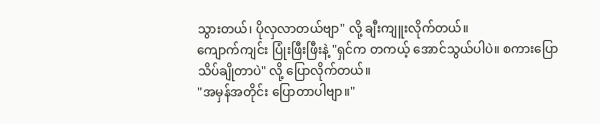သွားတယ်၊ ပိုလှလာတယ်ဗျာ" လို့ ချီးကျူးလိုက်တယ်။
ကျောက်ကျင်း ပြုံးဖြီးဖြီးနဲ့ "ရှင်က တကယ့် အောင်သွယ်ပါပဲ။ စကားပြော သိပ်ချိုတာပဲ" လို့ ပြောလိုက်တယ်။
"အမှန်အတိုင်း ပြောတာပါဗျာ။"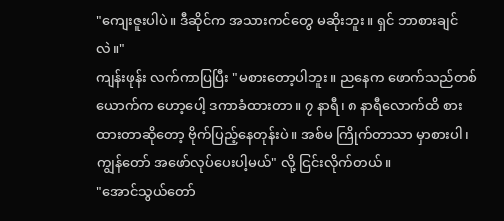"ကျေးဇူးပါပဲ။ ဒီဆိုင်က အသားကင်တွေ မဆိုးဘူး။ ရှင် ဘာစားချင်လဲ။"
ကျန်းဖုန်း လက်ကာပြပြီး "မစားတော့ပါဘူး။ ညနေက ဖောက်သည်တစ်ယောက်က ဟော့ပေါ့ ဒကာခံထားတာ။ ၇ နာရီ၊ ၈ နာရီလောက်ထိ စားထားတာဆိုတော့ ဗိုက်ပြည့်နေတုန်းပဲ။ အစ်မ ကြိုက်တာသာ မှာစားပါ၊ ကျွန်တော် အဖော်လုပ်ပေးပါ့မယ်" လို့ ငြင်းလိုက်တယ်။
"အောင်သွယ်တော်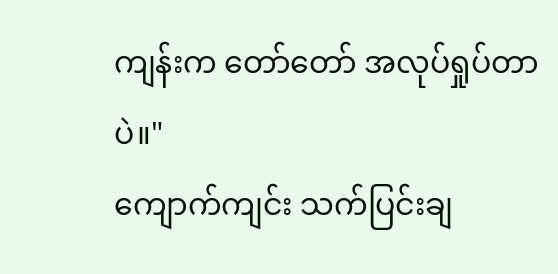ကျန်းက တော်တော် အလုပ်ရှုပ်တာပဲ။"
ကျောက်ကျင်း သက်ပြင်းချ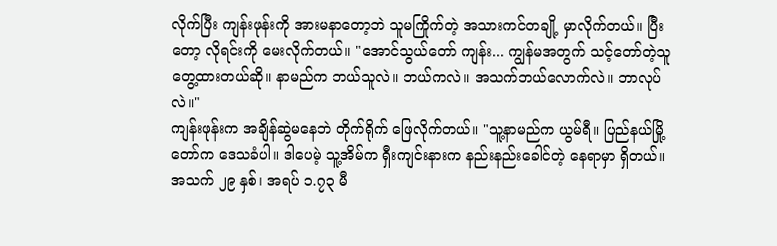လိုက်ပြီး ကျန်းဖုန်းကို အားမနာတော့ဘဲ သူမကြိုက်တဲ့ အသားကင်တချို့ မှာလိုက်တယ်။ ပြီးတော့ လိုရင်းကို မေးလိုက်တယ်။ "အောင်သွယ်တော် ကျန်း... ကျွန်မအတွက် သင့်တော်တဲ့သူ တွေ့ထားတယ်ဆို။ နာမည်က ဘယ်သူလဲ။ ဘယ်ကလဲ။ အသက်ဘယ်လောက်လဲ။ ဘာလုပ်လဲ။"
ကျန်းဖုန်းက အချိန်ဆွဲမနေဘဲ တိုက်ရိုက် ဖြေလိုက်တယ်။ "သူ့နာမည်က ယွမ်ရီ။ ပြည်နယ်မြို့တော်က ဒေသခံပါ။ ဒါပေမဲ့ သူ့အိမ်က ရှီးကျင်းနားက နည်းနည်းခေါင်တဲ့ နေရာမှာ ရှိတယ်။ အသက် ၂၉ နှစ်၊ အရပ် ၁.၇၃ မီ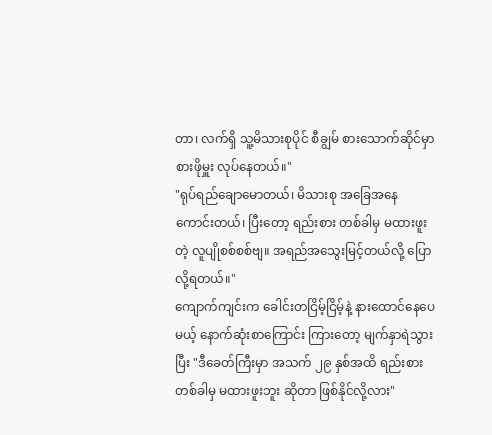တာ၊ လက်ရှိ သူ့မိသားစုပိုင် စီချွမ် စားသောက်ဆိုင်မှာ စားဖိုမှူး လုပ်နေတယ်။"
"ရုပ်ရည်ချောမောတယ်၊ မိသားစု အခြေအနေ ကောင်းတယ်၊ ပြီးတော့ ရည်းစား တစ်ခါမှ မထားဖူးတဲ့ လူပျိုစစ်စစ်ဗျ။ အရည်အသွေးမြင့်တယ်လို့ ပြောလို့ရတယ်။"
ကျောက်ကျင်းက ခေါင်းတငြိမ့်ငြိမ့်နဲ့ နားထောင်နေပေမယ့် နောက်ဆုံးစာကြောင်း ကြားတော့ မျက်နှာရဲသွားပြီး "ဒီခေတ်ကြီးမှာ အသက် ၂၉ နှစ်အထိ ရည်းစား တစ်ခါမှ မထားဖူးဘူး ဆိုတာ ဖြစ်နိုင်လို့လား"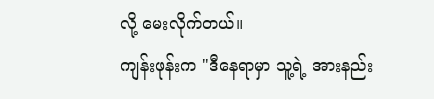လို့ မေးလိုက်တယ်။
ကျန်းဖုန်းက "ဒီနေရာမှာ သူ့ရဲ့ အားနည်း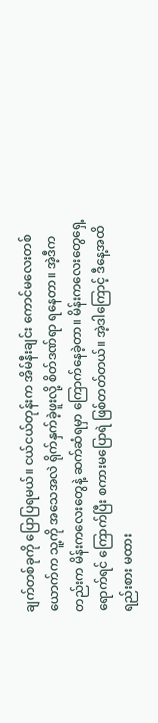ချက်တစ်ခုကို ပြောပြရမယ်။ ငယ်ငယ်တုန်းက အိမ်နီးချင်း ကောင်မလေးတစ်ယောက်က သူ့ကို အသေအလဲ ရိုက်နှက်ခဲ့ဖူးလို့ စိတ်ဒဏ်ရာ ရနေတာ။ အဲ့ဒီကတည်းက မိန်းကလေးတွေနဲ့ ဆက်ဆံရမှာ ကြောက်နေခဲ့တာ။ မိန်းကလေးတွေရှေ့ ရောက်ရင် ကြောက်ပြီး စကားမပြောရဲ ဖြစ်တတ်တယ်။ အဲ့ဒါကြောင့် ဒီနေ့အထိ ရည်းစား မထား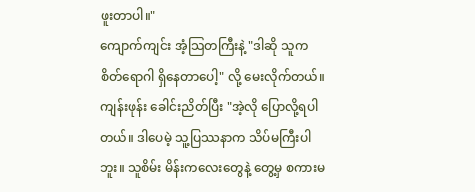ဖူးတာပါ။"
ကျောက်ကျင်း အံ့သြတကြီးနဲ့ "ဒါဆို သူက စိတ်ရောဂါ ရှိနေတာပေါ့" လို့ မေးလိုက်တယ်။
ကျန်းဖုန်း ခေါင်းညိတ်ပြီး "အဲ့လို ပြောလို့ရပါတယ်။ ဒါပေမဲ့ သူ့ပြဿနာက သိပ်မကြီးပါဘူး။ သူစိမ်း မိန်းကလေးတွေနဲ့ တွေ့မှ စကားမ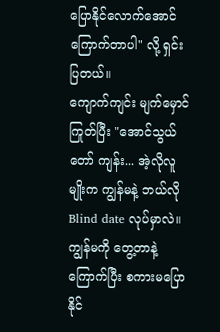ပြောနိုင်လောက်အောင် ကြောက်တာပါ" လို့ ရှင်းပြတယ်။
ကျောက်ကျင်း မျက်မှောင်ကြုတ်ပြီး "အောင်သွယ်တော် ကျန်း... အဲ့လိုလူမျိုးက ကျွန်မနဲ့ ဘယ်လို Blind date လုပ်မှာလဲ။ ကျွန်မကို တွေ့တာနဲ့ ကြောက်ပြီး စကားမပြောနိုင်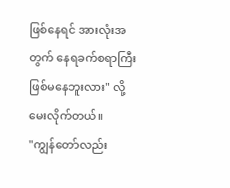ဖြစ်နေရင် အားလုံးအတွက် နေရခက်စရာကြီး ဖြစ်မနေဘူးလား" လို့ မေးလိုက်တယ်။
"ကျွန်တော်လည်း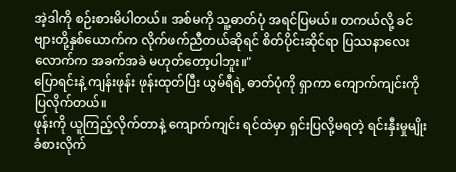အဲ့ဒါကို စဉ်းစားမိပါတယ်။ အစ်မကို သူ့ဓာတ်ပုံ အရင်ပြမယ်။ တကယ်လို့ ခင်ဗျားတို့နှစ်ယောက်က လိုက်ဖက်ညီတယ်ဆိုရင် စိတ်ပိုင်းဆိုင်ရာ ပြဿနာလေးလောက်က အခက်အခဲ မဟုတ်တော့ပါဘူး။"
ပြောရင်းနဲ့ ကျန်းဖုန်း ဖုန်းထုတ်ပြီး ယွမ်ရီရဲ့ ဓာတ်ပုံကို ရှာကာ ကျောက်ကျင်းကို ပြလိုက်တယ်။
ဖုန်းကို ယူကြည့်လိုက်တာနဲ့ ကျောက်ကျင်း ရင်ထဲမှာ ရှင်းပြလို့မရတဲ့ ရင်းနှီးမှုမျိုး ခံစားလိုက်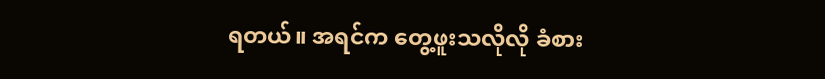ရတယ်။ အရင်က တွေ့ဖူးသလိုလို ခံစား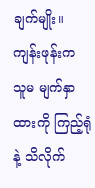ချက်မျိုး။ ကျန်းဖုန်းက သူမ မျက်နှာထားကို ကြည့်ရုံနဲ့ သိလိုက်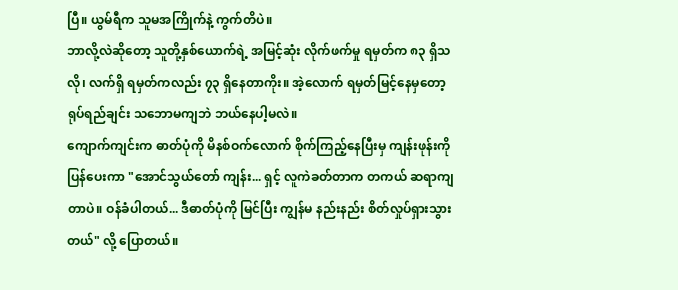ပြီ။ ယွမ်ရီက သူမအကြိုက်နဲ့ ကွက်တိပဲ။
ဘာလို့လဲဆိုတော့ သူတို့နှစ်ယောက်ရဲ့ အမြင့်ဆုံး လိုက်ဖက်မှု ရမှတ်က ၈၃ ရှိသလို၊ လက်ရှိ ရမှတ်ကလည်း ၇၃ ရှိနေတာကိုး။ အဲ့လောက် ရမှတ်မြင့်နေမှတော့ ရုပ်ရည်ချင်း သဘောမကျဘဲ ဘယ်နေပါ့မလဲ။
ကျောက်ကျင်းက ဓာတ်ပုံကို မိနစ်ဝက်လောက် စိုက်ကြည့်နေပြီးမှ ကျန်းဖုန်းကို ပြန်ပေးကာ "အောင်သွယ်တော် ကျန်း... ရှင့် လူကဲခတ်တာက တကယ် ဆရာကျတာပဲ။ ဝန်ခံပါတယ်... ဒီဓာတ်ပုံကို မြင်ပြီး ကျွန်မ နည်းနည်း စိတ်လှုပ်ရှားသွားတယ်" လို့ ပြောတယ်။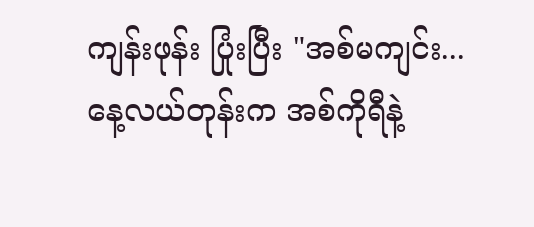ကျန်းဖုန်း ပြုံးပြီး "အစ်မကျင်း... နေ့လယ်တုန်းက အစ်ကိုရီနဲ့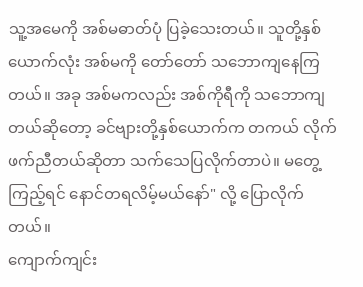သူ့အမေကို အစ်မဓာတ်ပုံ ပြခဲ့သေးတယ်။ သူတို့နှစ်ယောက်လုံး အစ်မကို တော်တော် သဘောကျနေကြတယ်။ အခု အစ်မကလည်း အစ်ကိုရီကို သဘောကျတယ်ဆိုတော့ ခင်ဗျားတို့နှစ်ယောက်က တကယ် လိုက်ဖက်ညီတယ်ဆိုတာ သက်သေပြလိုက်တာပဲ။ မတွေ့ကြည့်ရင် နောင်တရလိမ့်မယ်နော်" လို့ ပြောလိုက်တယ်။
ကျောက်ကျင်း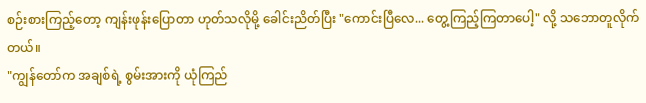စဉ်းစားကြည့်တော့ ကျန်းဖုန်းပြောတာ ဟုတ်သလိုမို့ ခေါင်းညိတ်ပြီး "ကောင်းပြီလေ... တွေ့ကြည့်ကြတာပေါ့" လို့ သဘောတူလိုက်တယ်။
"ကျွန်တော်က အချစ်ရဲ့ စွမ်းအားကို ယုံကြည်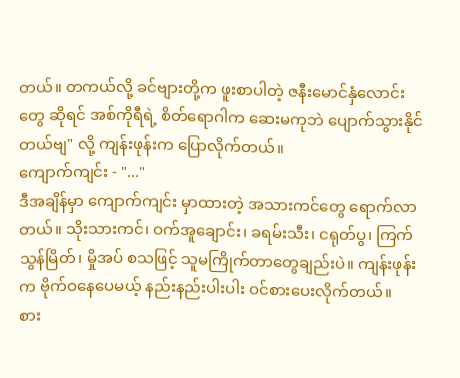တယ်။ တကယ်လို့ ခင်ဗျားတို့က ဖူးစာပါတဲ့ ဇနီးမောင်နှံလောင်းတွေ ဆိုရင် အစ်ကိုရီရဲ့ စိတ်ရောဂါက ဆေးမကုဘဲ ပျောက်သွားနိုင်တယ်ဗျ" လို့ ကျန်းဖုန်းက ပြောလိုက်တယ်။
ကျောက်ကျင်း - "..."
ဒီအချိန်မှာ ကျောက်ကျင်း မှာထားတဲ့ အသားကင်တွေ ရောက်လာတယ်။ သိုးသားကင်၊ ဝက်အူချောင်း၊ ခရမ်းသီး၊ ငရုတ်ပွ၊ ကြက်သွန်မြိတ်၊ မှိုအပ် စသဖြင့် သူမကြိုက်တာတွေချည်းပဲ။ ကျန်းဖုန်းက ဗိုက်ဝနေပေမယ့် နည်းနည်းပါးပါး ဝင်စားပေးလိုက်တယ်။
စား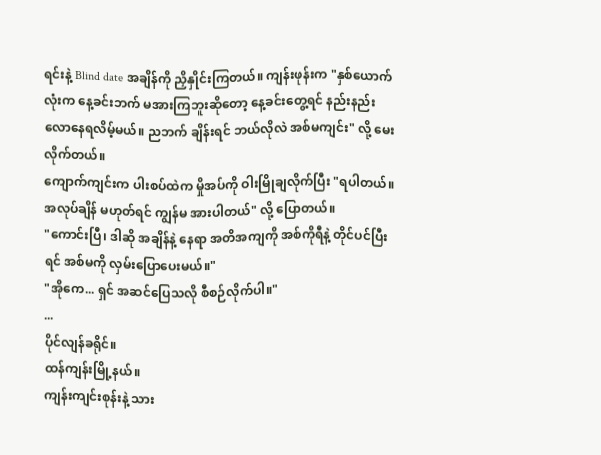ရင်းနဲ့ Blind date အချိန်ကို ညှိနှိုင်းကြတယ်။ ကျန်းဖုန်းက "နှစ်ယောက်လုံးက နေ့ခင်းဘက် မအားကြဘူးဆိုတော့ နေ့ခင်းတွေ့ရင် နည်းနည်း လောနေရလိမ့်မယ်။ ညဘက် ချိန်းရင် ဘယ်လိုလဲ အစ်မကျင်း" လို့ မေးလိုက်တယ်။
ကျောက်ကျင်းက ပါးစပ်ထဲက မှိုအပ်ကို ဝါးမြိုချလိုက်ပြီး "ရပါတယ်။ အလုပ်ချိန် မဟုတ်ရင် ကျွန်မ အားပါတယ်" လို့ ပြောတယ်။
"ကောင်းပြီ၊ ဒါဆို အချိန်နဲ့ နေရာ အတိအကျကို အစ်ကိုရီနဲ့ တိုင်ပင်ပြီးရင် အစ်မကို လှမ်းပြောပေးမယ်။"
"အိုကေ... ရှင် အဆင်ပြေသလို စီစဉ်လိုက်ပါ။"
...
ပိုင်လျန်ခရိုင်။
ထန်ကျန်းမြို့နယ်။
ကျန်းကျင်းစုန်းနဲ့ သား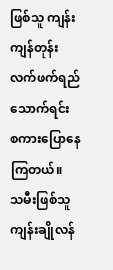ဖြစ်သူ ကျန်းကျန်တုန်း လက်ဖက်ရည်သောက်ရင်း စကားပြောနေကြတယ်။
သမီးဖြစ်သူ ကျန်းချိုလန်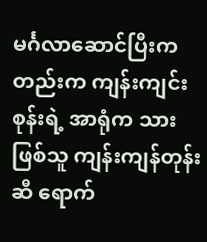မင်္ဂလာဆောင်ပြီးကတည်းက ကျန်းကျင်းစုန်းရဲ့ အာရုံက သားဖြစ်သူ ကျန်းကျန်တုန်းဆီ ရောက်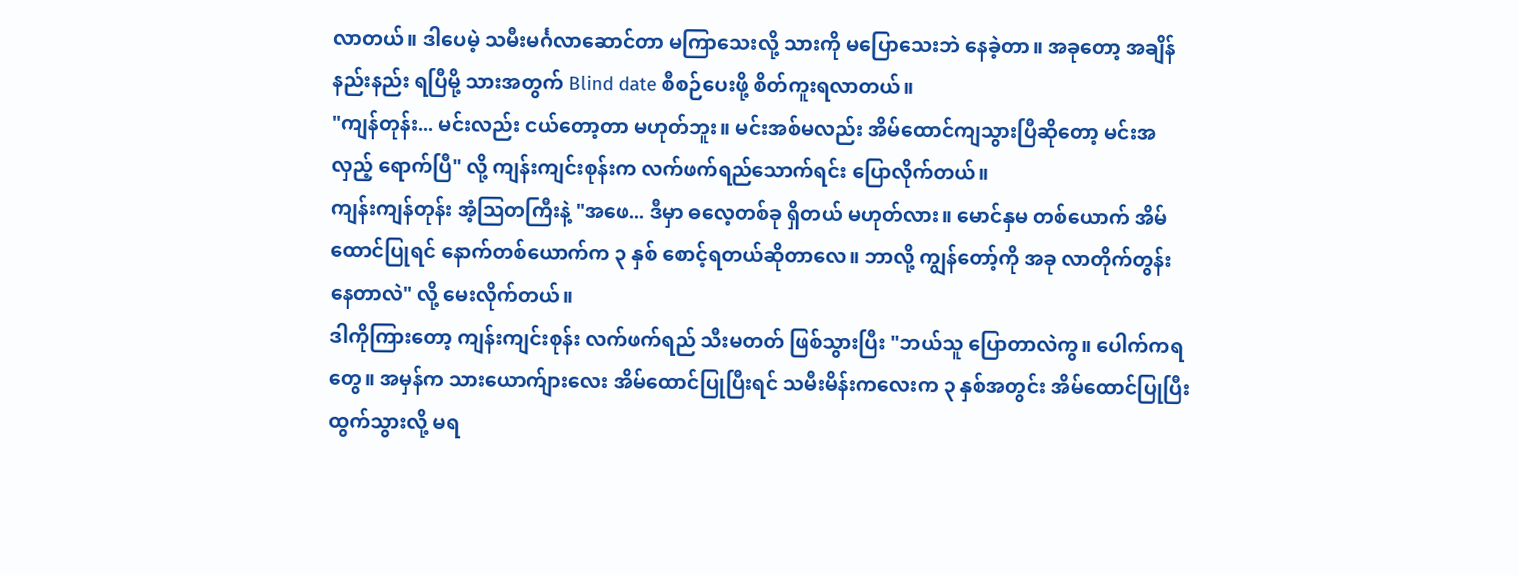လာတယ်။ ဒါပေမဲ့ သမီးမင်္ဂလာဆောင်တာ မကြာသေးလို့ သားကို မပြောသေးဘဲ နေခဲ့တာ။ အခုတော့ အချိန်နည်းနည်း ရပြီမို့ သားအတွက် Blind date စီစဉ်ပေးဖို့ စိတ်ကူးရလာတယ်။
"ကျန်တုန်း... မင်းလည်း ငယ်တော့တာ မဟုတ်ဘူး။ မင်းအစ်မလည်း အိမ်ထောင်ကျသွားပြီဆိုတော့ မင်းအလှည့် ရောက်ပြီ" လို့ ကျန်းကျင်းစုန်းက လက်ဖက်ရည်သောက်ရင်း ပြောလိုက်တယ်။
ကျန်းကျန်တုန်း အံ့သြတကြီးနဲ့ "အဖေ... ဒီမှာ ဓလေ့တစ်ခု ရှိတယ် မဟုတ်လား။ မောင်နှမ တစ်ယောက် အိမ်ထောင်ပြုရင် နောက်တစ်ယောက်က ၃ နှစ် စောင့်ရတယ်ဆိုတာလေ။ ဘာလို့ ကျွန်တော့်ကို အခု လာတိုက်တွန်းနေတာလဲ" လို့ မေးလိုက်တယ်။
ဒါကိုကြားတော့ ကျန်းကျင်းစုန်း လက်ဖက်ရည် သီးမတတ် ဖြစ်သွားပြီး "ဘယ်သူ ပြောတာလဲကွ။ ပေါက်ကရတွေ။ အမှန်က သားယောက်ျားလေး အိမ်ထောင်ပြုပြီးရင် သမီးမိန်းကလေးက ၃ နှစ်အတွင်း အိမ်ထောင်ပြုပြီး ထွက်သွားလို့ မရ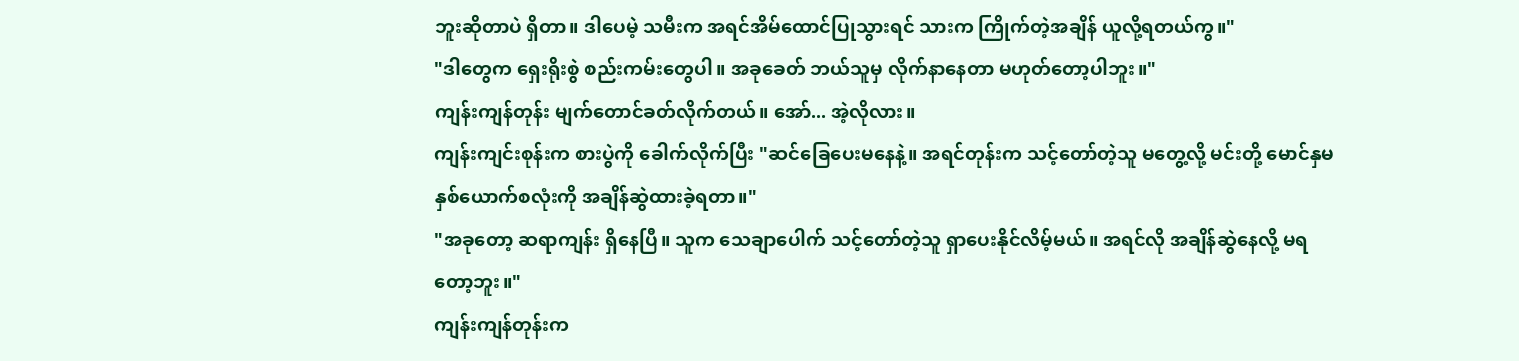ဘူးဆိုတာပဲ ရှိတာ။ ဒါပေမဲ့ သမီးက အရင်အိမ်ထောင်ပြုသွားရင် သားက ကြိုက်တဲ့အချိန် ယူလို့ရတယ်ကွ။"
"ဒါတွေက ရှေးရိုးစွဲ စည်းကမ်းတွေပါ။ အခုခေတ် ဘယ်သူမှ လိုက်နာနေတာ မဟုတ်တော့ပါဘူး။"
ကျန်းကျန်တုန်း မျက်တောင်ခတ်လိုက်တယ်။ အော်... အဲ့လိုလား။
ကျန်းကျင်းစုန်းက စားပွဲကို ခေါက်လိုက်ပြီး "ဆင်ခြေပေးမနေနဲ့။ အရင်တုန်းက သင့်တော်တဲ့သူ မတွေ့လို့ မင်းတို့ မောင်နှမ နှစ်ယောက်စလုံးကို အချိန်ဆွဲထားခဲ့ရတာ။"
"အခုတော့ ဆရာကျန်း ရှိနေပြီ။ သူက သေချာပေါက် သင့်တော်တဲ့သူ ရှာပေးနိုင်လိမ့်မယ်။ အရင်လို အချိန်ဆွဲနေလို့ မရတော့ဘူး။"
ကျန်းကျန်တုန်းက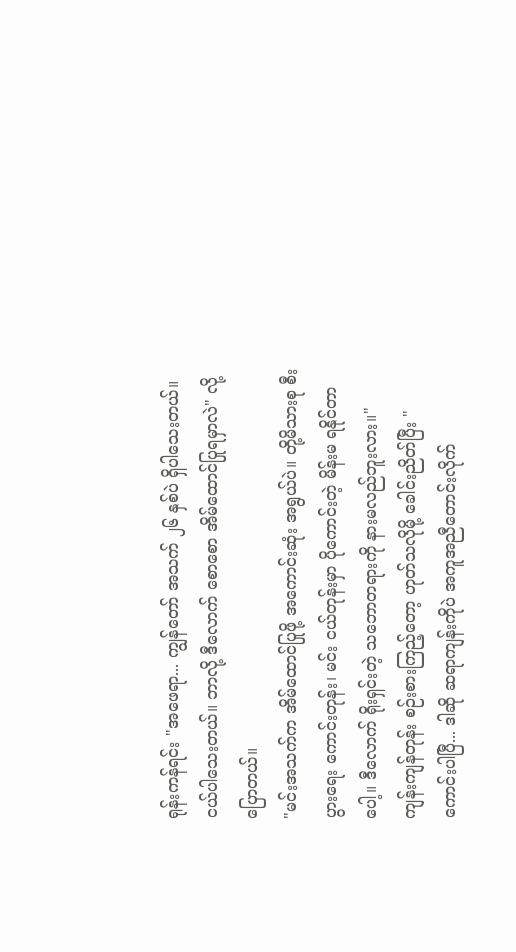ရုန်းကန်ရင်း "အဖေရာ... ကျွန်တော် အသက် ၂၆ နှစ်ပဲ ရှိပါသေးတယ်။ ငယ်ပါသေးတယ်။ ဘာလို့ ဒီလောက် စောစော အိမ်ထောင်ပြုရမှာလဲ" လို့ ပြောတယ်။
"မင်းအသက်က အိမ်ထောင်ပြုဖို့ အကောင်းဆုံး အရွယ်ပဲ။ တို့မိသားစု စီးပွားရေး ကောင်းတုန်း၊ မင်း ငယ်တုန်းမှာ ပိုကောင်းတဲ့ မိန်းမ ရနိုင်တာပေါ့။ ဒီလောက် ရိုးရှင်းတဲ့ သဘောတရားကို နားမလည်ဘူးလား။"
ကျန်းကျန်တုန်း စဉ်းစားကြည့်တော့ ဟုတ်သလိုမို့ ခေါင်းညိတ်ပြီး "ကောင်းပါပြီ... ဒါဆို ဆရာကျန်းကိုပဲ အကူအညီတောင်းလိုက်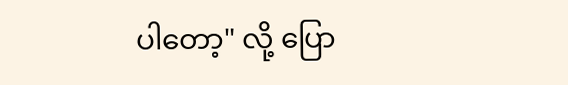ပါတော့" လို့ ပြော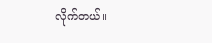လိုက်တယ်။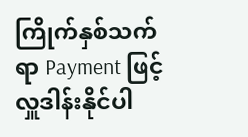ကြိုက်နှစ်သက်ရာ Payment ဖြင့် လှူဒါန်းနိုင်ပါ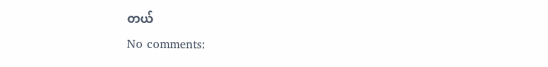တယ်
No comments: